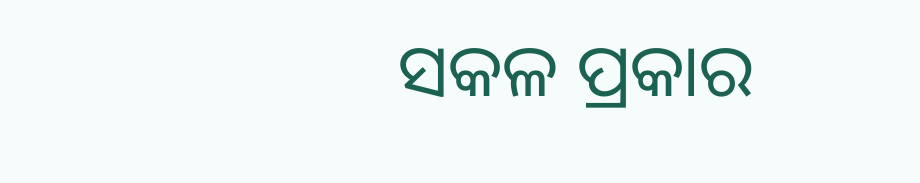ସକଳ ପ୍ରକାର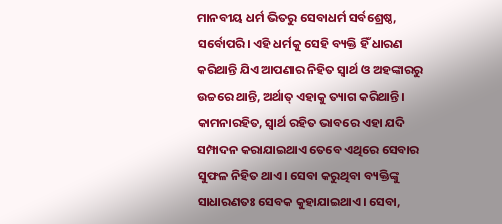ମାନବୀୟ ଧର୍ମ ଭିତରୁ ସେବାଧର୍ମ ସର୍ବଶ୍ରେଷ୍ଠ, ସର୍ବୋପରି। ଏହି ଧର୍ମକୁ ସେହି ବ୍ୟକ୍ତି ହିଁ ଧାରଣ କରିଥାନ୍ତି ଯିଏ ଆପଣାର ନିହିତ ସ୍ବାର୍ଥ ଓ ଅହଙ୍କାରରୁ ଉଚ୍ଚରେ ଥାନ୍ତି, ଅର୍ଥାତ୍ ଏହାକୁ ତ୍ୟାଗ କରିଥାନ୍ତି। କାମନାରହିତ, ସ୍ବାର୍ଥ ରହିତ ଭାବରେ ଏହା ଯଦି ସମ୍ପାଦନ କରାଯାଇଥାଏ ତେବେ ଏଥିରେ ସେବାର ସୁଫଳ ନିହିତ ଥାଏ। ସେବା କରୁଥିବା ବ୍ୟକ୍ତିଙ୍କୁ ସାଧାରଣତଃ ସେବକ କୁହାଯାଇଥାଏ। ସେବା,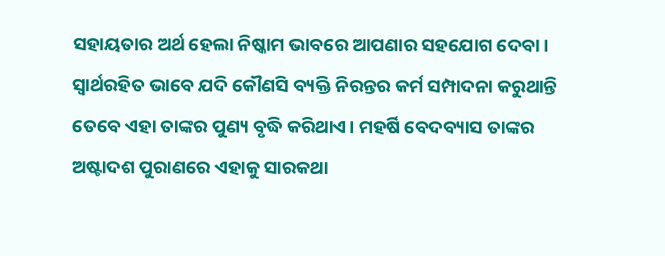ସହାୟତାର ଅର୍ଥ ହେଲା ନିଷ୍କାମ ଭାବରେ ଆପଣାର ସହଯୋଗ ଦେବା। ସ୍ବାର୍ଥରହିତ ଭାବେ ଯଦି କୌଣସି ବ୍ୟକ୍ତି ନିରନ୍ତର କର୍ମ ସମ୍ପାଦନା କରୁଥାନ୍ତି ତେବେ ଏହା ତାଙ୍କର ପୁଣ୍ୟ ବୃଦ୍ଧି କରିଥାଏ। ମହର୍ଷି ବେଦବ୍ୟାସ ତାଙ୍କର ଅଷ୍ଟାଦଶ ପୁରାଣରେ ଏହାକୁ ସାରକଥା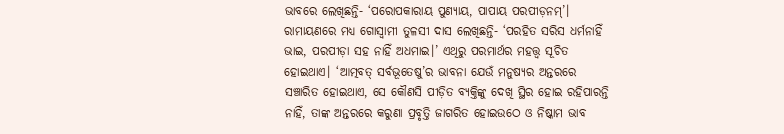ଭାବରେ ଲେଖିଛନ୍ତି- ‘ପରୋପକାରାୟ ପୁଣ୍ୟାୟ, ପାପାୟ ପରପୀଡ଼ନମ୍’। ରାମାୟଣରେ ମଧ୍ୟ ଗୋସ୍ବାମୀ ତୁଳସୀ ଦାସ ଲେଖିଛନ୍ତି- ‘ପରହିତ ସରିସ ଧର୍ମନାହିଁ ଭାଇ, ପରପୀଡ଼ା ସହ ନାହିଁ ଅଧମାଇ।’ ଏଥିରୁ ପରମାର୍ଥର ମହତ୍ତ୍ବ ସୂଚିତ ହୋଇଥାଏ। ‘ଆତ୍ମବତ୍ ସର୍ବଭୂତେଷୁ’ର ଭାବନା ଯେଉଁ ମନୁଷ୍ୟର ଅନ୍ତରରେ ସଞ୍ଚାରିତ ହୋଇଥାଏ, ସେ କୌଣସି ପୀଡ଼ିତ ବ୍ୟକ୍ତିଙ୍କୁ ଦେଖି ସ୍ଥିର ହୋଇ ରହିପାରନ୍ତି ନାହିଁ, ତାଙ୍କ ଅନ୍ତରରେ କରୁଣା ପ୍ରବୃତ୍ତି ଜାଗରିତ ହୋଇଉଠେ ଓ ନିଷ୍କାମ ଭାବ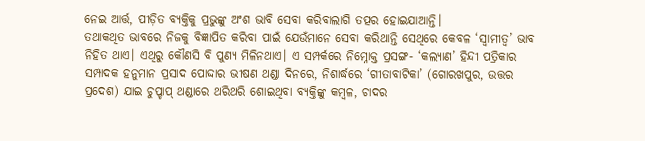ନେଇ ଆର୍ତ୍ତ, ପୀଡ଼ିତ ବ୍ୟକ୍ତିକୁ ପ୍ରଭୁଙ୍କୁ ଅଂଶ ଭାବି ସେବା କରିବାଲାଗି ତତ୍ପର ହୋଇଯାଆନ୍ତି।
ତଥାକଥିତ ଭାବରେ ନିଜକୁ ବିଜ୍ଞାପିତ କରିବା ପାଇଁ ଯେଉଁମାନେ ସେବା କରିଥାନ୍ତି ସେଥିରେ କେବଳ ‘ସ୍ବାମୀତ୍ବ’ ଭାବ ନିହିତ ଥାଏ। ଏଥିରୁ କୌଣସି ବି ପୁଣ୍ୟ ମିଳିନଥାଏ। ଏ ସମ୍ପର୍କରେ ନିମ୍ନୋକ୍ତ ପ୍ରସଙ୍ଗ- ‘କଲ୍ୟାଣ’ ହିନ୍ଦୀ ପତ୍ରିକାର ସମ୍ପାଦକ ହନୁମାନ ପ୍ରସାଦ ପୋଦ୍ଦାର ଭୀଷଣ ଥଣ୍ଡା ଦିନରେ, ନିଶାର୍ଦ୍ଧରେ ‘ଗୀତାବାଟିକା’ (ଗୋରଖପୁର, ଉତ୍ତର ପ୍ରଦେଶ) ଯାଇ ଚୁପ୍ଚାପ୍ ଥଣ୍ଡାରେ ଥରିଥରି ଶୋଇଥିବା ବ୍ୟକ୍ତିଙ୍କୁ କମ୍ବଳ, ଚାଦର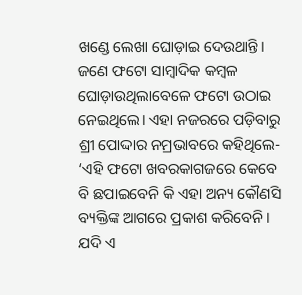ଖଣ୍ଡେ ଲେଖା ଘୋଡ଼ାଇ ଦେଉଥାନ୍ତି। ଜଣେ ଫଟୋ ସାମ୍ବାଦିକ କମ୍ବଳ ଘୋଡ଼ାଉଥିଲାବେଳେ ଫଟୋ ଉଠାଇ ନେଇଥିଲେ। ଏହା ନଜରରେ ପଡ଼ିବାରୁ ଶ୍ରୀ ପୋଦ୍ଦାର ନମ୍ରଭାବରେ କହିଥିଲେ- ‘ଏହି ଫଟୋ ଖବରକାଗଜରେ କେବେ ବି ଛପାଇବେନି କି ଏହା ଅନ୍ୟ କୌଣସି ବ୍ୟକ୍ତିଙ୍କ ଆଗରେ ପ୍ରକାଶ କରିବେନି। ଯଦି ଏ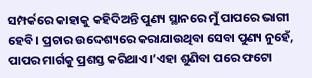ସମ୍ପର୍କରେ କାହାକୁ କହିଦିଅନ୍ତି ପୁଣ୍ୟ ସ୍ଥାନରେ ମୁଁ ପାପରେ ଭାଗୀ ହେବି। ପ୍ରଚାର ଉଦ୍ଦେଶ୍ୟରେ କରାଯାଉଥିବା ସେବା ପୁଣ୍ୟ ନୁହେଁ, ପାପର ମାର୍ଗକୁ ପ୍ରଶସ୍ତ କରିଥାଏ।’ଏହା ଶୁଣିବା ପରେ ଫଟୋ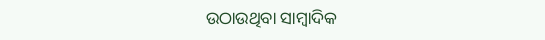ଉଠାଉଥିବା ସାମ୍ବାଦିକ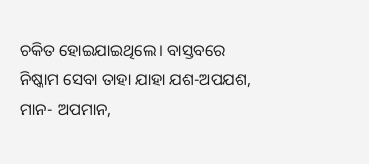ଚକିତ ହୋଇଯାଇଥିଲେ। ବାସ୍ତବରେ ନିଷ୍କାମ ସେବା ତାହା ଯାହା ଯଶ-ଅପଯଶ, ମାନ- ଅପମାନ,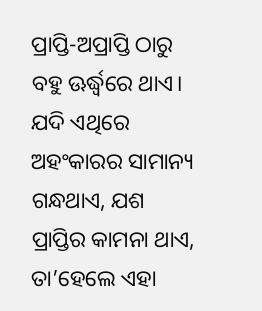ପ୍ରାପ୍ତି-ଅପ୍ରାପ୍ତି ଠାରୁ ବହୁ ଊର୍ଦ୍ଧ୍ବରେ ଥାଏ। ଯଦି ଏଥିରେ ଅହଂକାରର ସାମାନ୍ୟ ଗନ୍ଧଥାଏ, ଯଶ ପ୍ରାପ୍ତିର କାମନା ଥାଏ, ତା’ହେଲେ ଏହା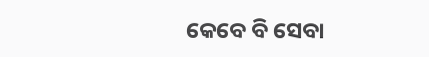କେବେ ବି ସେବା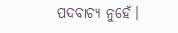ପଦବାଚ୍ୟ ନୁହେଁ।